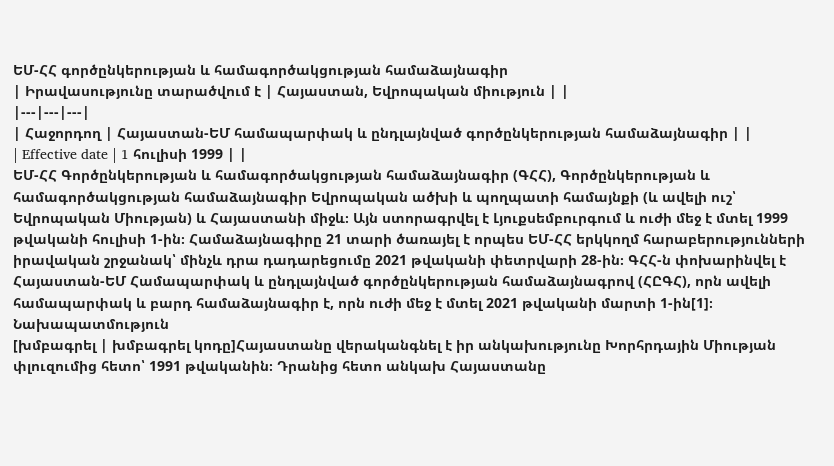ԵՄ-ՀՀ գործընկերության և համագործակցության համաձայնագիր
| Իրավասությունը տարածվում է | Հայաստան, Եվրոպական միություն | |
|---|---|---|
| Հաջորդող | Հայաստան-ԵՄ համապարփակ և ընդլայնված գործընկերության համաձայնագիր | |
| Effective date | 1 հուլիսի 1999 | |
ԵՄ-ՀՀ Գործընկերության և համագործակցության համաձայնագիր (ԳՀՀ), Գործընկերության և համագործակցության համաձայնագիր Եվրոպական ածխի և պողպատի համայնքի (և ավելի ուշ՝ Եվրոպական Միության) և Հայաստանի միջև։ Այն ստորագրվել է Լյուքսեմբուրգում և ուժի մեջ է մտել 1999 թվականի հուլիսի 1-ին։ Համաձայնագիրը 21 տարի ծառայել է որպես ԵՄ-ՀՀ երկկողմ հարաբերությունների իրավական շրջանակ՝ մինչև դրա դադարեցումը 2021 թվականի փետրվարի 28-ին։ ԳՀՀ-ն փոխարինվել է Հայաստան-ԵՄ Համապարփակ և ընդլայնված գործընկերության համաձայնագրով (ՀԸԳՀ), որն ավելի համապարփակ և բարդ համաձայնագիր է, որն ուժի մեջ է մտել 2021 թվականի մարտի 1-ին[1]։
Նախապատմություն
[խմբագրել | խմբագրել կոդը]Հայաստանը վերականգնել է իր անկախությունը Խորհրդային Միության փլուզումից հետո՝ 1991 թվականին։ Դրանից հետո անկախ Հայաստանը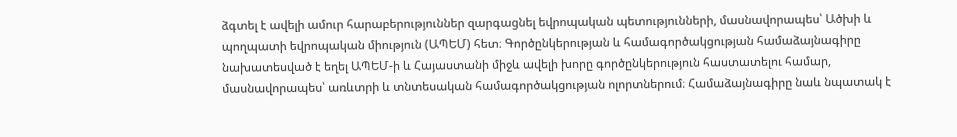ձգտել է ավելի ամուր հարաբերություններ զարգացնել եվրոպական պետությունների, մասնավորապես՝ Ածխի և պողպատի եվրոպական միություն (ԱՊԵՄ) հետ։ Գործընկերության և համագործակցության համաձայնագիրը նախատեսված է եղել ԱՊԵՄ-ի և Հայաստանի միջև ավելի խորը գործընկերություն հաստատելու համար, մասնավորապես՝ առևտրի և տնտեսական համագործակցության ոլորտներում։ Համաձայնագիրը նաև նպատակ է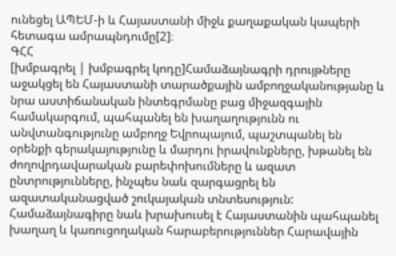ունեցել ԱՊԵՄ-ի և Հայաստանի միջև քաղաքական կապերի հետագա ամրապնդումը[2]։
ԳՀՀ
[խմբագրել | խմբագրել կոդը]Համաձայնագրի դրույթները աջակցել են Հայաստանի տարածքային ամբողջականությանը և նրա աստիճանական ինտեգրմանը բաց միջազգային համակարգում, պահպանել են խաղաղությունն ու անվտանգությունը ամբողջ Եվրոպայում, պաշտպանել են օրենքի գերակայությունը և մարդու իրավունքները, խթանել են ժողովրդավարական բարեփոխումները և ազատ ընտրությունները, ինչպես նաև զարգացրել են ազատականացված շուկայական տնտեսություն: Համաձայնագիրը նաև խրախուսել է Հայաստանին պահպանել խաղաղ և կառուցողական հարաբերություններ Հարավային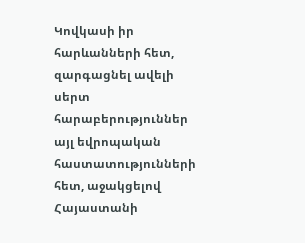Կովկասի իր հարևանների հետ, զարգացնել ավելի սերտ հարաբերություններ այլ եվրոպական հաստատությունների հետ, աջակցելով Հայաստանի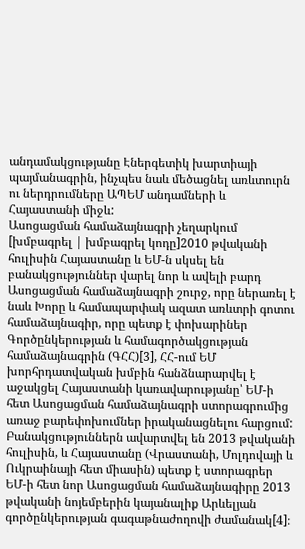անդամակցությանը Էներգետիկ խարտիայի պայմանագրին, ինչպես նաև մեծացնել առևտուրն ու ներդրումները ԱՊԵՄ անդամների և Հայաստանի միջև:
Ասոցացման համաձայնագրի չեղարկում
[խմբագրել | խմբագրել կոդը]2010 թվականի հուլիսին Հայաստանը և ԵՄ-ն սկսել են բանակցություններ վարել նոր և ավելի բարդ Ասոցացման համաձայնագրի շուրջ, որը ներառել է նաև Խորը և համապարփակ ազատ առևտրի գոտու համաձայնագիր, որը պետք է փոխարիներ Գործընկերության և համագործակցության համաձայնագրին (ԳՀՀ)[3], ՀՀ-ում ԵՄ խորհրդատվական խմբին հանձնարարվել է աջակցել Հայաստանի կառավարությանը՝ ԵՄ-ի հետ Ասոցացման համաձայնագրի ստորագրումից առաջ բարեփոխումներ իրականացնելու հարցում: Բանակցություններն ավարտվել են 2013 թվականի հուլիսին, և Հայաստանը (Վրաստանի, Մոլդովայի և Ուկրաինայի հետ միասին) պետք է ստորագրեր ԵՄ-ի հետ նոր Ասոցացման համաձայնագիրը 2013 թվականի նոյեմբերին կայանալիք Արևելյան գործընկերության գագաթնաժողովի ժամանակ[4]։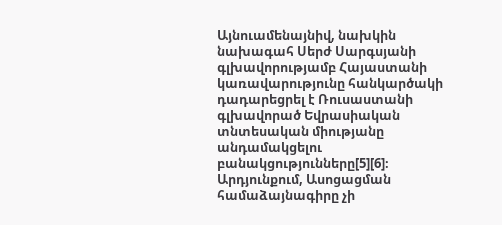Այնուամենայնիվ, նախկին նախագահ Սերժ Սարգսյանի գլխավորությամբ Հայաստանի կառավարությունը հանկարծակի դադարեցրել է Ռուսաստանի գլխավորած Եվրասիական տնտեսական միությանը անդամակցելու բանակցությունները[5][6]։ Արդյունքում, Ասոցացման համաձայնագիրը չի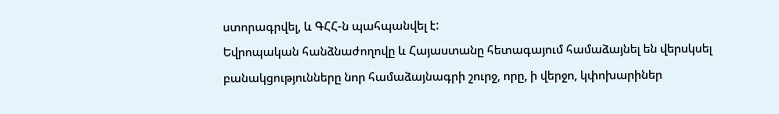ստորագրվել, և ԳՀՀ-ն պահպանվել է:
Եվրոպական հանձնաժողովը և Հայաստանը հետագայում համաձայնել են վերսկսել բանակցությունները նոր համաձայնագրի շուրջ, որը, ի վերջո, կփոխարիներ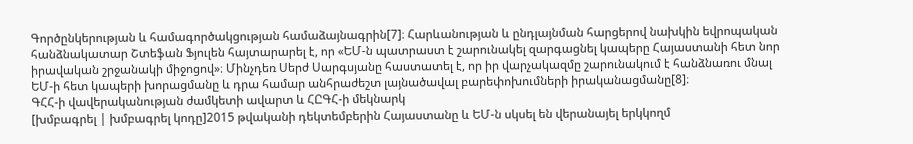Գործընկերության և համագործակցության համաձայնագրին[7]։ Հարևանության և ընդլայնման հարցերով նախկին եվրոպական հանձնակատար Շտեֆան Ֆյուլեն հայտարարել է, որ «ԵՄ-ն պատրաստ է շարունակել զարգացնել կապերը Հայաստանի հետ նոր իրավական շրջանակի միջոցով»։ Մինչդեռ Սերժ Սարգսյանը հաստատել է, որ իր վարչակազմը շարունակում է հանձնառու մնալ ԵՄ-ի հետ կապերի խորացմանը և դրա համար անհրաժեշտ լայնածավալ բարեփոխումների իրականացմանը[8]։
ԳՀՀ-ի վավերականության ժամկետի ավարտ և ՀԸԳՀ-ի մեկնարկ
[խմբագրել | խմբագրել կոդը]2015 թվականի դեկտեմբերին Հայաստանը և ԵՄ-ն սկսել են վերանայել երկկողմ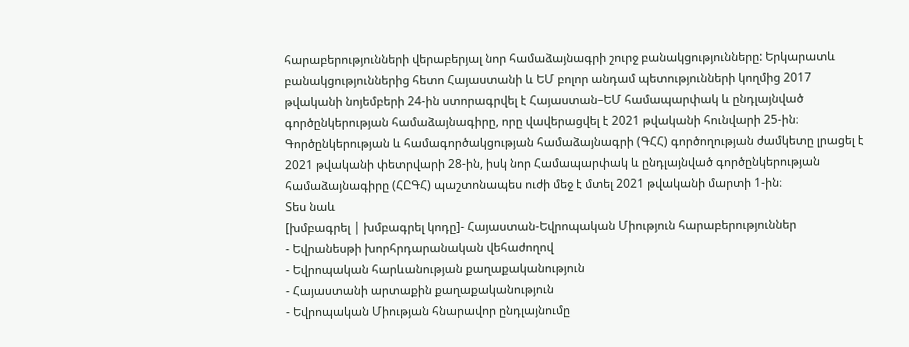հարաբերությունների վերաբերյալ նոր համաձայնագրի շուրջ բանակցությունները: Երկարատև բանակցություններից հետո Հայաստանի և ԵՄ բոլոր անդամ պետությունների կողմից 2017 թվականի նոյեմբերի 24-ին ստորագրվել է Հայաստան–ԵՄ համապարփակ և ընդլայնված գործընկերության համաձայնագիրը, որը վավերացվել է 2021 թվականի հունվարի 25-ին։ Գործընկերության և համագործակցության համաձայնագրի (ԳՀՀ) գործողության ժամկետը լրացել է 2021 թվականի փետրվարի 28-ին, իսկ նոր Համապարփակ և ընդլայնված գործընկերության համաձայնագիրը (ՀԸԳՀ) պաշտոնապես ուժի մեջ է մտել 2021 թվականի մարտի 1-ին։
Տես նաև
[խմբագրել | խմբագրել կոդը]- Հայաստան-Եվրոպական Միություն հարաբերություններ
- Եվրանեսթի խորհրդարանական վեհաժողով
- Եվրոպական հարևանության քաղաքականություն
- Հայաստանի արտաքին քաղաքականություն
- Եվրոպական Միության հնարավոր ընդլայնումը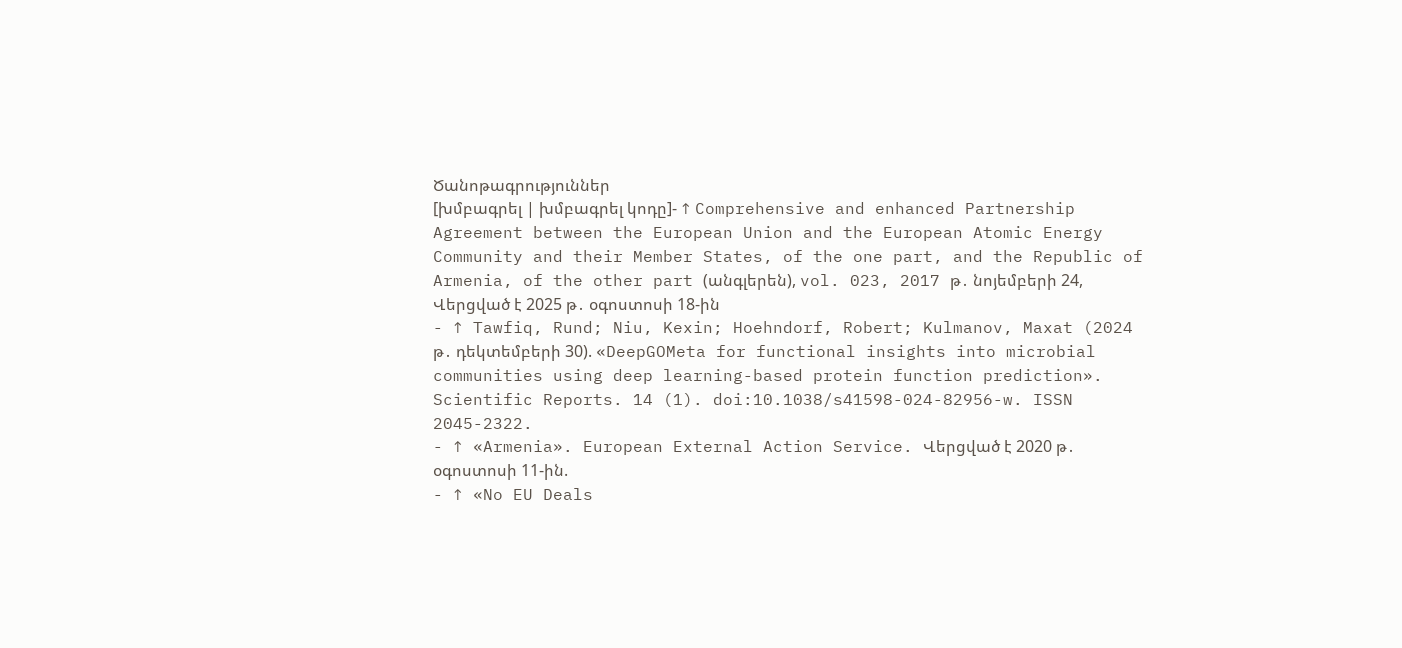Ծանոթագրություններ
[խմբագրել | խմբագրել կոդը]- ↑ Comprehensive and enhanced Partnership Agreement between the European Union and the European Atomic Energy Community and their Member States, of the one part, and the Republic of Armenia, of the other part (անգլերեն), vol. 023, 2017 թ․ նոյեմբերի 24, Վերցված է 2025 թ․ օգոստոսի 18-ին
- ↑ Tawfiq, Rund; Niu, Kexin; Hoehndorf, Robert; Kulmanov, Maxat (2024 թ․ դեկտեմբերի 30). «DeepGOMeta for functional insights into microbial communities using deep learning-based protein function prediction». Scientific Reports. 14 (1). doi:10.1038/s41598-024-82956-w. ISSN 2045-2322.
- ↑ «Armenia». European External Action Service. Վերցված է 2020 թ․ օգոստոսի 11-ին.
- ↑ «No EU Deals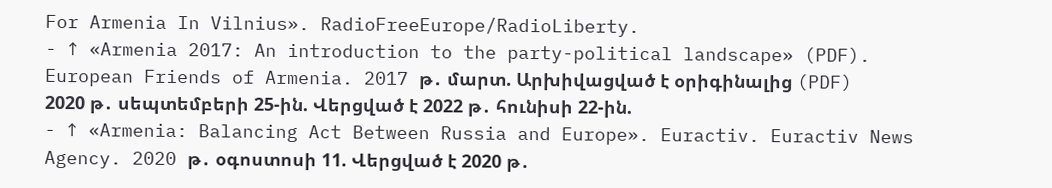For Armenia In Vilnius». RadioFreeEurope/RadioLiberty.
- ↑ «Armenia 2017: An introduction to the party-political landscape» (PDF). European Friends of Armenia. 2017 թ․ մարտ. Արխիվացված է օրիգինալից (PDF) 2020 թ․ սեպտեմբերի 25-ին. Վերցված է 2022 թ․ հունիսի 22-ին.
- ↑ «Armenia: Balancing Act Between Russia and Europe». Euractiv. Euractiv News Agency. 2020 թ․ օգոստոսի 11. Վերցված է 2020 թ․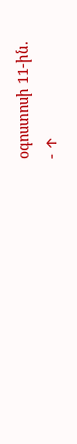օգոստոսի 11-ին.
- ↑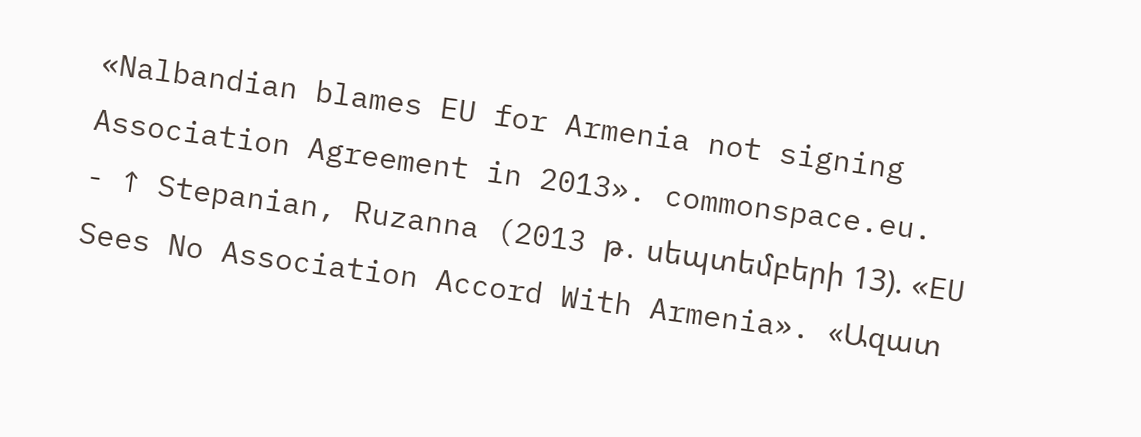«Nalbandian blames EU for Armenia not signing Association Agreement in 2013». commonspace.eu.
- ↑ Stepanian, Ruzanna (2013 թ․ սեպտեմբերի 13). «EU Sees No Association Accord With Armenia». «Ազատ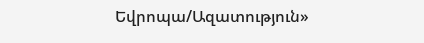Եվրոպա/Ազատություն»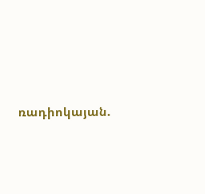ռադիոկայան.